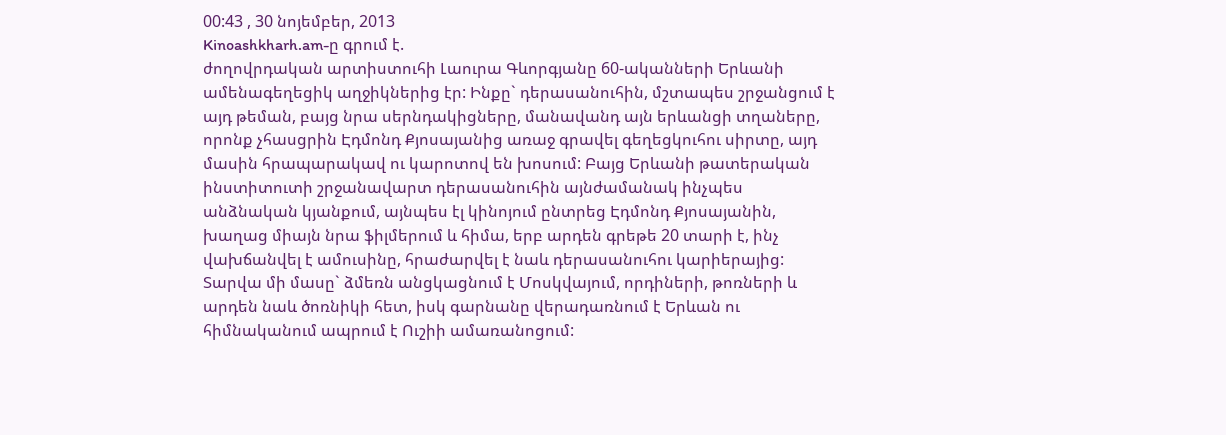00:43 , 30 նոյեմբեր, 2013
Kinoashkharh.am-ը գրում է.
ժողովրդական արտիստուհի Լաուրա Գևորգյանը 60-ականների Երևանի ամենագեղեցիկ աղջիկներից էր: Ինքը` դերասանուհին, մշտապես շրջանցում է այդ թեման, բայց նրա սերնդակիցները, մանավանդ այն երևանցի տղաները, որոնք չհասցրին Էդմոնդ Քյոսայանից առաջ գրավել գեղեցկուհու սիրտը, այդ մասին հրապարակավ ու կարոտով են խոսում: Բայց Երևանի թատերական ինստիտուտի շրջանավարտ դերասանուհին այնժամանակ ինչպես անձնական կյանքում, այնպես էլ կինոյում ընտրեց Էդմոնդ Քյոսայանին, խաղաց միայն նրա ֆիլմերում և հիմա, երբ արդեն գրեթե 20 տարի է, ինչ վախճանվել է ամուսինը, հրաժարվել է նաև դերասանուհու կարիերայից: Տարվա մի մասը` ձմեռն անցկացնում է Մոսկվայում, որդիների, թոռների և արդեն նաև ծոռնիկի հետ, իսկ գարնանը վերադառնում է Երևան ու հիմնականում ապրում է Ուշիի ամառանոցում: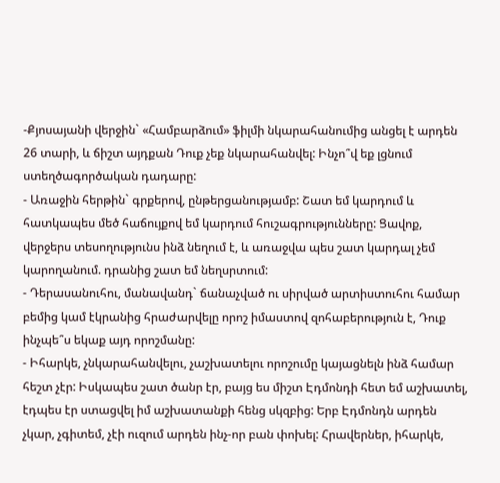-Քյոսայանի վերջին` «Համբարձում» ֆիլմի նկարահանումից անցել է արդեն 26 տարի, և ճիշտ այդքան Դուք չեք նկարահանվել: Ինչո՞վ եք լցնում ստեղծագործական դադարը:
- Առաջին հերթին` գրքերով, ընթերցանությամբ: Շատ եմ կարդում և հատկապես մեծ հաճույքով եմ կարդում հուշագրությունները: Ցավոք, վերջերս տեսողությունս ինձ նեղում է, և առաջվա պես շատ կարդալ չեմ կարողանում. դրանից շատ եմ նեղսրտում:
- Դերասանուհու, մանավանդ` ճանաչված ու սիրված արտիստուհու համար բեմից կամ էկրանից հրաժարվելը որոշ իմաստով զոհաբերություն է, Դուք ինչպե՞ս եկաք այդ որոշմանը:
- Իհարկե, չնկարահանվելու, չաշխատելու որոշումը կայացնելն ինձ համար հեշտ չէր: Իսկապես շատ ծանր էր, բայց ես միշտ Էդմոնդի հետ եմ աշխատել, էդպես էր ստացվել իմ աշխատանքի հենց սկզբից: Երբ Էդմոնդն արդեն չկար, չգիտեմ, չէի ուզում արդեն ինչ-որ բան փոխել: Հրավերներ, իհարկե,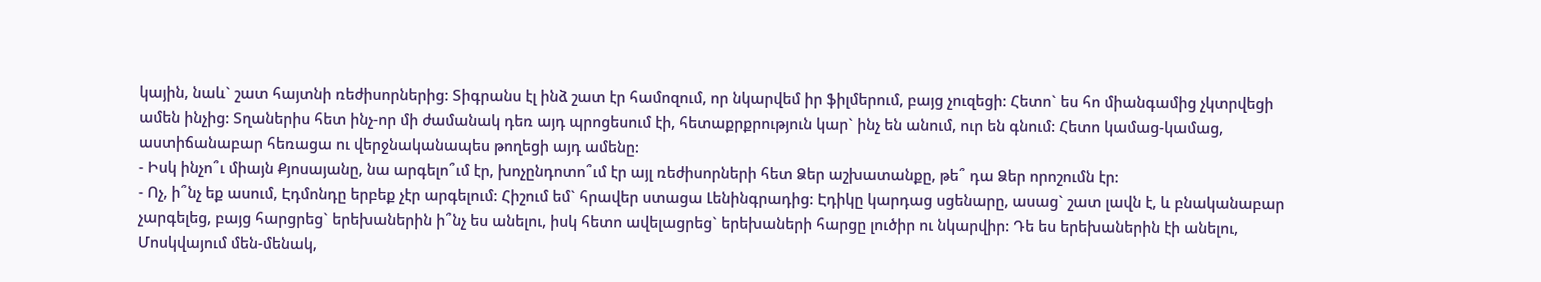կային, նաև` շատ հայտնի ռեժիսորներից: Տիգրանս էլ ինձ շատ էր համոզում, որ նկարվեմ իր ֆիլմերում, բայց չուզեցի: Հետո` ես հո միանգամից չկտրվեցի ամեն ինչից: Տղաներիս հետ ինչ-որ մի ժամանակ դեռ այդ պրոցեսում էի, հետաքրքրություն կար` ինչ են անում, ուր են գնում: Հետո կամաց-կամաց, աստիճանաբար հեռացա ու վերջնականապես թողեցի այդ ամենը:
- Իսկ ինչո՞ւ միայն Քյոսայանը, նա արգելո՞ւմ էր, խոչընդոտո՞ւմ էր այլ ռեժիսորների հետ Ձեր աշխատանքը, թե՞ դա Ձեր որոշումն էր:
- Ոչ, ի՞նչ եք ասում, Էդմոնդը երբեք չէր արգելում: Հիշում եմ` հրավեր ստացա Լենինգրադից: Էդիկը կարդաց սցենարը, ասաց` շատ լավն է, և բնականաբար չարգելեց, բայց հարցրեց` երեխաներին ի՞նչ ես անելու, իսկ հետո ավելացրեց` երեխաների հարցը լուծիր ու նկարվիր: Դե ես երեխաներին էի անելու, Մոսկվայում մեն-մենակ,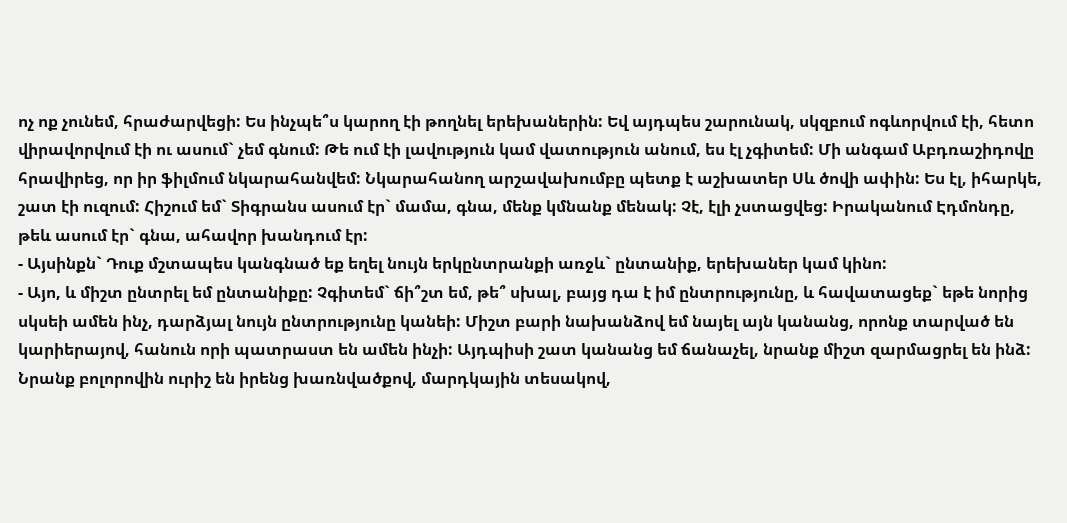ոչ ոք չունեմ, հրաժարվեցի: Ես ինչպե՞ս կարող էի թողնել երեխաներին: Եվ այդպես շարունակ, սկզբում ոգևորվում էի, հետո վիրավորվում էի ու ասում` չեմ գնում: Թե ում էի լավություն կամ վատություն անում, ես էլ չգիտեմ: Մի անգամ Աբդռաշիդովը հրավիրեց, որ իր ֆիլմում նկարահանվեմ: Նկարահանող արշավախումբը պետք է աշխատեր Սև ծովի ափին: Ես էլ, իհարկե, շատ էի ուզում: Հիշում եմ` Տիգրանս ասում էր` մամա, գնա, մենք կմնանք մենակ: Չէ, էլի չստացվեց: Իրականում Էդմոնդը, թեև ասում էր` գնա, ահավոր խանդում էր:
- Այսինքն` Դուք մշտապես կանգնած եք եղել նույն երկընտրանքի առջև` ընտանիք, երեխաներ կամ կինո:
- Այո, և միշտ ընտրել եմ ընտանիքը: Չգիտեմ` ճի՞շտ եմ, թե՞ սխալ, բայց դա է իմ ընտրությունը, և հավատացեք` եթե նորից սկսեի ամեն ինչ, դարձյալ նույն ընտրությունը կանեի: Միշտ բարի նախանձով եմ նայել այն կանանց, որոնք տարված են կարիերայով, հանուն որի պատրաստ են ամեն ինչի: Այդպիսի շատ կանանց եմ ճանաչել, նրանք միշտ զարմացրել են ինձ: Նրանք բոլորովին ուրիշ են իրենց խառնվածքով, մարդկային տեսակով,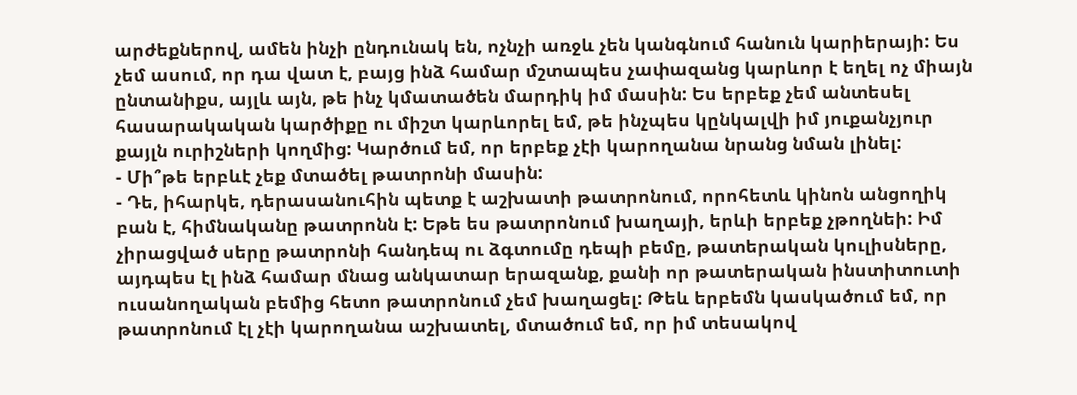արժեքներով, ամեն ինչի ընդունակ են, ոչնչի առջև չեն կանգնում հանուն կարիերայի: Ես չեմ ասում, որ դա վատ է, բայց ինձ համար մշտապես չափազանց կարևոր է եղել ոչ միայն ընտանիքս, այլև այն, թե ինչ կմատածեն մարդիկ իմ մասին: Ես երբեք չեմ անտեսել հասարակական կարծիքը ու միշտ կարևորել եմ, թե ինչպես կընկալվի իմ յուքանչյուր քայլն ուրիշների կողմից: Կարծում եմ, որ երբեք չէի կարողանա նրանց նման լինել:
- Մի՞թե երբևէ չեք մտածել թատրոնի մասին:
- Դե, իհարկե, դերասանուհին պետք է աշխատի թատրոնում, որոհետև կինոն անցողիկ բան է, հիմնականը թատրոնն է: Եթե ես թատրոնում խաղայի, երևի երբեք չթողնեի: Իմ չիրացված սերը թատրոնի հանդեպ ու ձգտումը դեպի բեմը, թատերական կուլիսները, այդպես էլ ինձ համար մնաց անկատար երազանք, քանի որ թատերական ինստիտուտի ուսանողական բեմից հետո թատրոնում չեմ խաղացել: Թեև երբեմն կասկածում եմ, որ թատրոնում էլ չէի կարողանա աշխատել, մտածում եմ, որ իմ տեսակով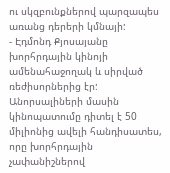ու սկզբունքներով պարզապես առանց դերերի կմնայի:
- Էդմոնդ Քյոսայանը խորհրդային կինոյի ամենահաջողակ և սիրված ռեժիսորներից էր: Անորսալիների մասին կինոպատումը դիտել է 50 միլիոնից ավելի հանդիսատես, որը խորհրդային չափանիշներով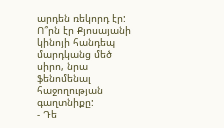արդեն ռեկորդ էր: Ո՞րն էր Քյոսայանի կինոյի հանդեպ մարդկանց մեծ սիրո, նրա ֆենոմենալ հաջողության գաղտնիքը:
- Դե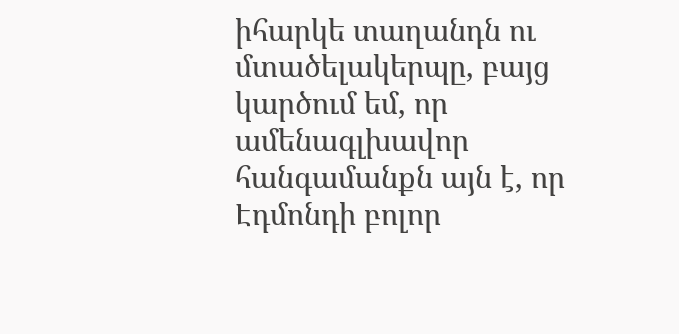իհարկե տաղանդն ու մտածելակերպը, բայց կարծում եմ, որ ամենագլխավոր հանգամանքն այն է, որ Էդմոնդի բոլոր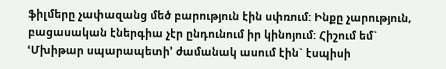ֆիլմերը չափազանց մեծ բարություն էին սփռում: Ինքը չարություն, բացասական էներգիա չէր ընդունում իր կինոյում: Հիշում եմ` ՙՄխիթար սպարապետի՚ ժամանակ ասում էին` էսպիսի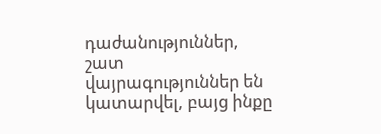դաժանություններ, շատ վայրագություններ են կատարվել, բայց ինքը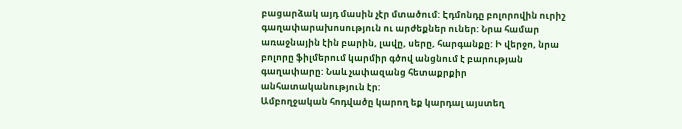բացարձակ այդ մասին չէր մտածում: Էդմոնդը բոլորովին ուրիշ գաղափարախոսություն ու արժեքներ ուներ: Նրա համար առաջնային էին բարին, լավը, սերը, հարգանքը: Ի վերջո, նրա բոլորը ֆիլմերում կարմիր գծով անցնում է բարության գաղափարը: Նաև չափազանց հետաքրքիր անհատականություն էր:
Ամբողջական հոդվածը կարող եք կարդալ այստեղ